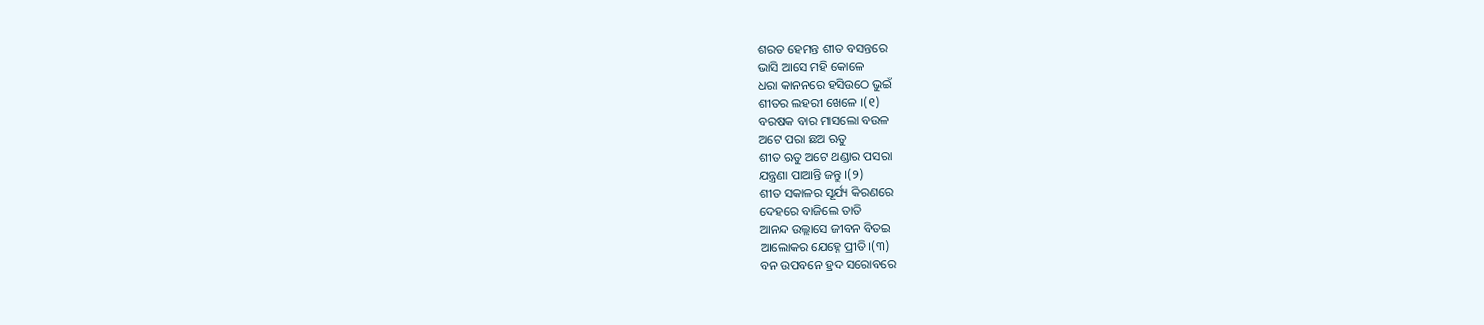ଶରତ ହେମନ୍ତ ଶୀତ ବସନ୍ତରେ
ଭାସି ଆସେ ମହି କୋଳେ
ଧରା କାନନରେ ହସିଉଠେ ଭୁଇଁ
ଶୀତର ଲହରୀ ଖେଳେ ।(୧)
ବରଷକ ବାର ମାସଲୋ ବଉଳ
ଅଟେ ପରା ଛଅ ଋତୁ
ଶୀତ ଋତୁ ଅଟେ ଥଣ୍ଡାର ପସରା
ଯନ୍ତ୍ରଣା ପାଆନ୍ତି ଜନ୍ତୁ ।(୨)
ଶୀତ ସକାଳର ସୂର୍ଯ୍ୟ କିରଣରେ
ଦେହରେ ବାଜିଲେ ତାତି
ଆନନ୍ଦ ଉଲ୍ଲାସେ ଜୀବନ ବିତଇ
ଆଲୋକର ଯେହ୍ନେ ପ୍ରୀତି।(୩)
ବନ ଉପବନେ ହ୍ରଦ ସରୋବରେ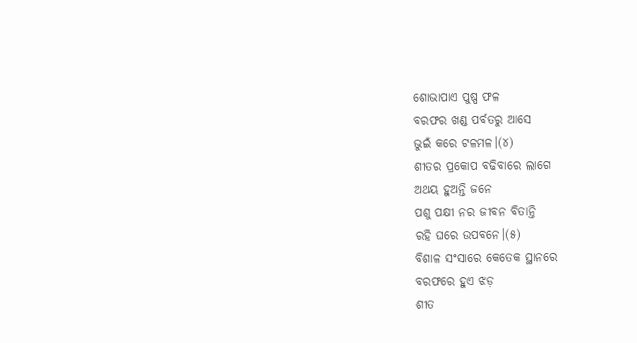ଶୋଭାପାଏ ପୁଷ୍ପ ଫଳ
ବରଫର ଖଣ୍ଡ ପର୍ବତରୁ ଆସେ
ଭୁଇଁ କରେ ଟଳମଳ।(୪)
ଶୀତର ପ୍ରକୋପ ବଢିବାରେ ଲାଗେ
ଅଥୟ ହୁଅନ୍ତି ଜନେ
ପଶୁ ପକ୍ଷୀ ନର ଜୀବନ ବିତାନ୍ତି
ରହି ଘରେ ଉପବନେ।(୫)
ବିଶାଳ ସଂସାରେ କେତେକ ସ୍ଥାନରେ
ବରଫରେ ହୁଏ ଝଡ଼
ଶୀତ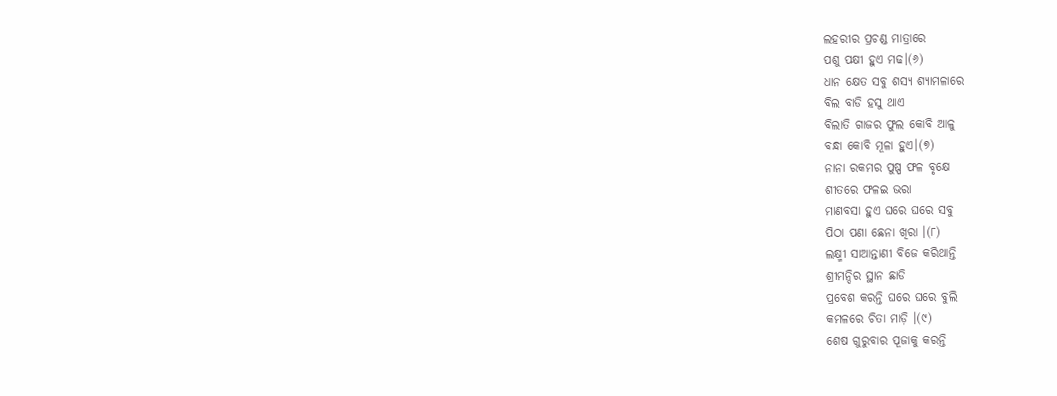ଲହରୀର ପ୍ରଚଣ୍ଡ ମାତ୍ରାରେ
ପଶୁ ପକ୍ଷୀ ହୁଏ ମଢ।(୬)
ଧାନ କ୍ଷେତ ସବୁ ଶସ୍ୟ ଶ୍ୟାମଳାରେ
ବିଲ ବାଡି ହସୁ ଥାଏ
ବିଲାତି ଗାଜର ଫୁଲ କୋବି ଆଳୁ
ବନ୍ଧା କୋବି ମୂଳା ହୁଏ।(୭)
ନାନା ରକମର ପୁଷ୍ପ ଫଳ ବୃକ୍ଷେ
ଶୀତରେ ଫଳଇ ଭରା
ମାଣବସା ହୁଏ ଘରେ ଘରେ ସବୁ
ପିଠା ପଣା ଛେନା ଖିରା ।(୮)
ଲକ୍ଷ୍ମୀ ସାଆନ୍ତାଣୀ ବିଜେ କରିଥାନ୍ତି
ଶ୍ରୀମନ୍ଦିର ସ୍ଥାନ ଛାଡି
ପ୍ରବେଶ କରନ୍ତି ଘରେ ଘରେ ବୁଲି
କମଳରେ ଚିତା ମାଡ଼ି ।(୯)
ଶେଷ ଗୁରୁବାର ପୂଜାକୁ କରନ୍ତି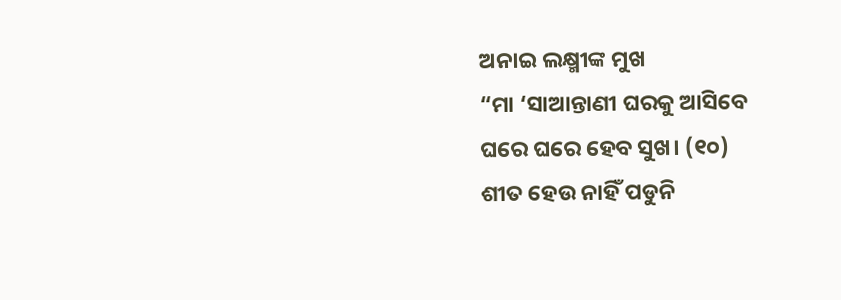ଅନାଇ ଲକ୍ଷ୍ମୀଙ୍କ ମୁଖ
“ମା ‘ସାଆନ୍ତାଣୀ ଘରକୁ ଆସିବେ
ଘରେ ଘରେ ହେବ ସୁଖ। (୧୦)
ଶୀତ ହେଉ ନାହିଁ ପଡୁନି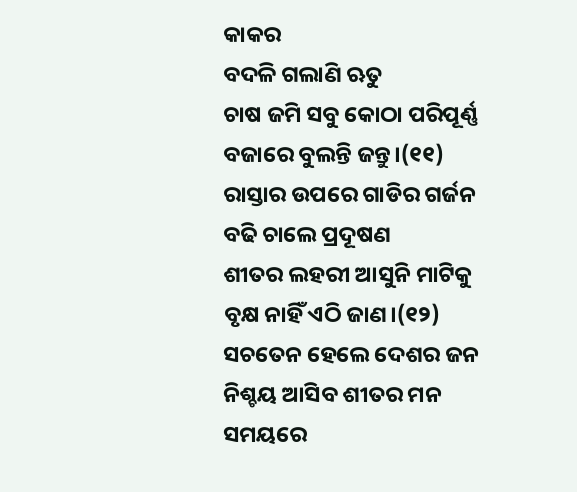କାକର
ବଦଳି ଗଲାଣି ଋତୁ
ଚାଷ ଜମି ସବୁ କୋଠା ପରିପୂର୍ଣ୍ଣ
ବଜାରେ ବୁଲନ୍ତି ଜନ୍ତୁ।(୧୧)
ରାସ୍ତାର ଉପରେ ଗାଡିର ଗର୍ଜନ
ବଢି ଚାଲେ ପ୍ରଦୂଷଣ
ଶୀତର ଲହରୀ ଆସୁନି ମାଟିକୁ
ବୃକ୍ଷ ନାହିଁ ଏଠି ଜାଣ।(୧୨)
ସଚତେନ ହେଲେ ଦେଶର ଜନ
ନିଶ୍ଚୟ ଆସିବ ଶୀତର ମନ
ସମୟରେ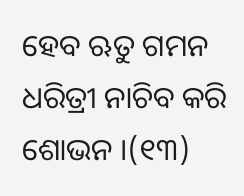ହେବ ଋତୁ ଗମନ
ଧରିତ୍ରୀ ନାଚିବ କରି ଶୋଭନ ।(୧୩)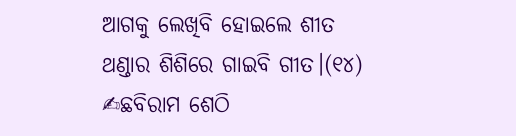ଆଗକୁ ଲେଖିବି ହୋଇଲେ ଶୀତ
ଥଣ୍ଡାର ଶିଶିରେ ଗାଇବି ଗୀତ।(୧୪)
✍ଛବିରାମ ଶେଠି